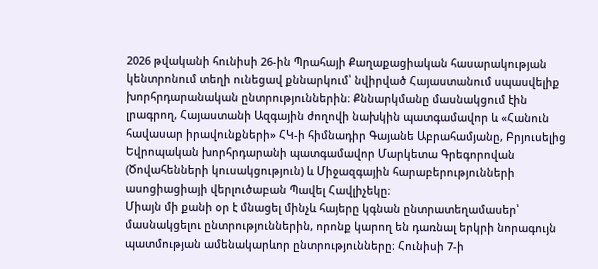2026 թվականի հունիսի 26-ին Պրահայի Քաղաքացիական հասարակության կենտրոնում տեղի ունեցավ քննարկում՝ նվիրված Հայաստանում սպասվելիք խորհրդարանական ընտրություններին։ Քննարկմանը մասնակցում էին լրագրող, Հայաստանի Ազգային ժողովի նախկին պատգամավոր և «Հանուն հավասար իրավունքների» ՀԿ-ի հիմնադիր Գայանե Աբրահամյանը, Բրյուսելից Եվրոպական խորհրդարանի պատգամավոր Մարկետա Գրեգորովան (Ծովահենների կուսակցություն) և Միջազգային հարաբերությունների ասոցիացիայի վերլուծաբան Պավել Հավլիչեկը։
Միայն մի քանի օր է մնացել մինչև հայերը կգնան ընտրատեղամասեր՝ մասնակցելու ընտրություններին, որոնք կարող են դառնալ երկրի նորագույն պատմության ամենակարևոր ընտրությունները։ Հունիսի 7-ի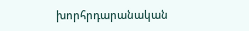խորհրդարանական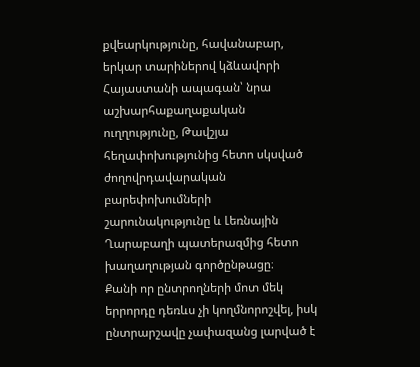քվեարկությունը, հավանաբար, երկար տարիներով կձևավորի Հայաստանի ապագան՝ նրա աշխարհաքաղաքական ուղղությունը, Թավշյա հեղափոխությունից հետո սկսված ժողովրդավարական բարեփոխումների շարունակությունը և Լեռնային Ղարաբաղի պատերազմից հետո խաղաղության գործընթացը։
Քանի որ ընտրողների մոտ մեկ երրորդը դեռևս չի կողմնորոշվել, իսկ ընտրարշավը չափազանց լարված է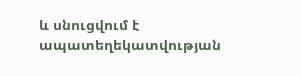և սնուցվում է ապատեղեկատվության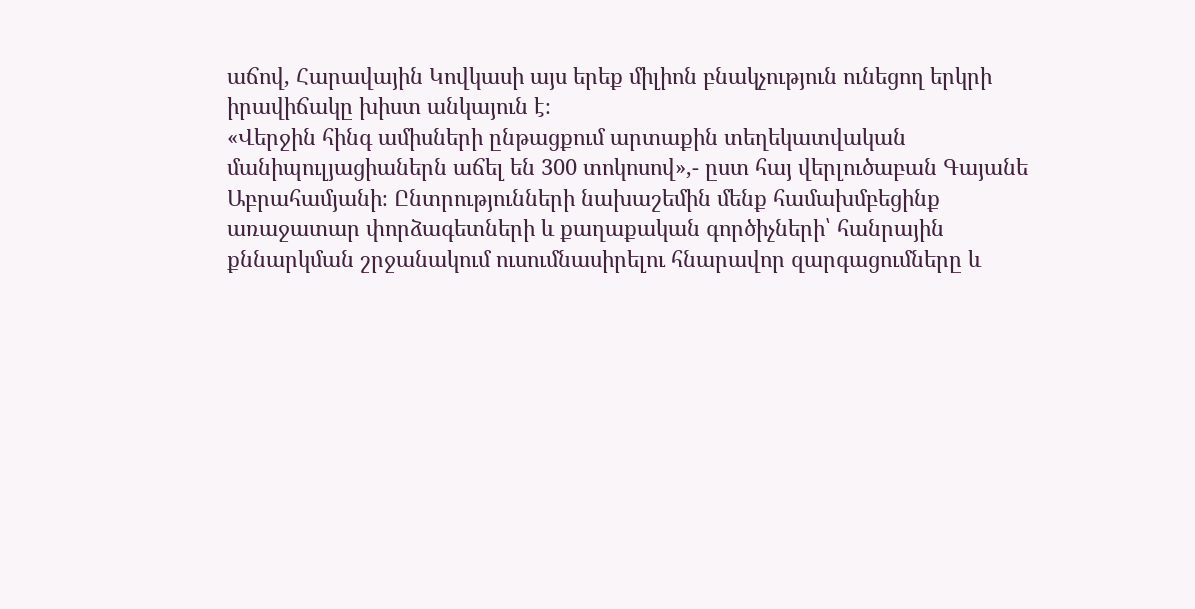աճով, Հարավային Կովկասի այս երեք միլիոն բնակչություն ունեցող երկրի իրավիճակը խիստ անկայուն է։
«Վերջին հինգ ամիսների ընթացքում արտաքին տեղեկատվական մանիպուլյացիաներն աճել են 300 տոկոսով»,- ըստ հայ վերլուծաբան Գայանե Աբրահամյանի։ Ընտրությունների նախաշեմին մենք համախմբեցինք առաջատար փորձագետների և քաղաքական գործիչների՝ հանրային քննարկման շրջանակում ուսումնասիրելու հնարավոր զարգացումները և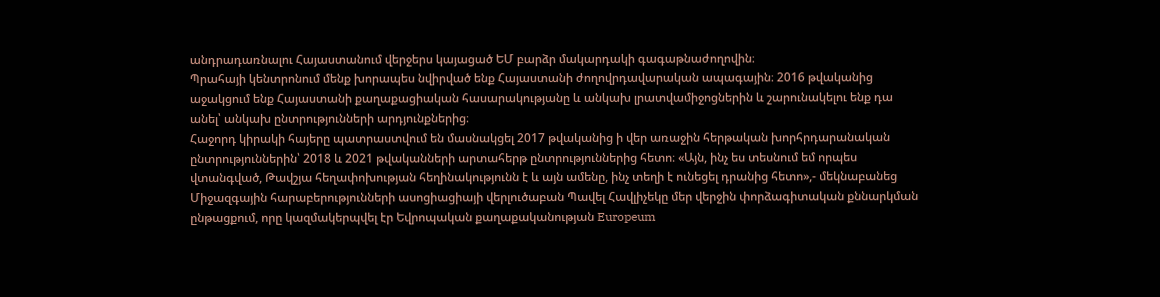անդրադառնալու Հայաստանում վերջերս կայացած ԵՄ բարձր մակարդակի գագաթնաժողովին։
Պրահայի կենտրոնում մենք խորապես նվիրված ենք Հայաստանի ժողովրդավարական ապագային։ 2016 թվականից աջակցում ենք Հայաստանի քաղաքացիական հասարակությանը և անկախ լրատվամիջոցներին և շարունակելու ենք դա անել՝ անկախ ընտրությունների արդյունքներից։
Հաջորդ կիրակի հայերը պատրաստվում են մասնակցել 2017 թվականից ի վեր առաջին հերթական խորհրդարանական ընտրություններին՝ 2018 և 2021 թվականների արտահերթ ընտրություններից հետո։ «Այն, ինչ ես տեսնում եմ որպես վտանգված, Թավշյա հեղափոխության հեղինակությունն է և այն ամենը, ինչ տեղի է ունեցել դրանից հետո»,- մեկնաբանեց Միջազգային հարաբերությունների ասոցիացիայի վերլուծաբան Պավել Հավլիչեկը մեր վերջին փորձագիտական քննարկման ընթացքում, որը կազմակերպվել էր Եվրոպական քաղաքականության Europeum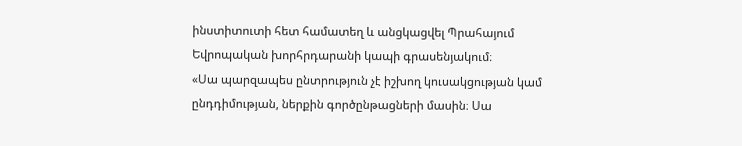ինստիտուտի հետ համատեղ և անցկացվել Պրահայում Եվրոպական խորհրդարանի կապի գրասենյակում։
«Սա պարզապես ընտրություն չէ իշխող կուսակցության կամ ընդդիմության, ներքին գործընթացների մասին։ Սա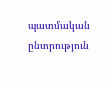պատմական ընտրություն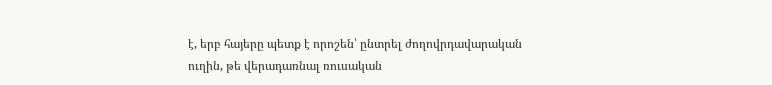է, երբ հայերը պետք է որոշեն՝ ընտրել ժողովրդավարական ուղին, թե վերադառնալ ռուսական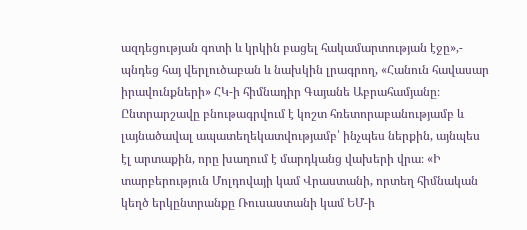ազդեցության գոտի և կրկին բացել հակամարտության էջը»,- պնդեց հայ վերլուծաբան և նախկին լրագրող, «Հանուն հավասար իրավունքների» ՀԿ-ի հիմնադիր Գայանե Աբրահամյանը։
Ընտրարշավը բնութագրվում է կոշտ հռետորաբանությամբ և լայնածավալ ապատեղեկատվությամբ՝ ինչպես ներքին, այնպես էլ արտաքին, որը խաղում է մարդկանց վախերի վրա։ «Ի տարբերություն Մոլդովայի կամ Վրաստանի, որտեղ հիմնական կեղծ երկընտրանքը Ռուսաստանի կամ ԵՄ-ի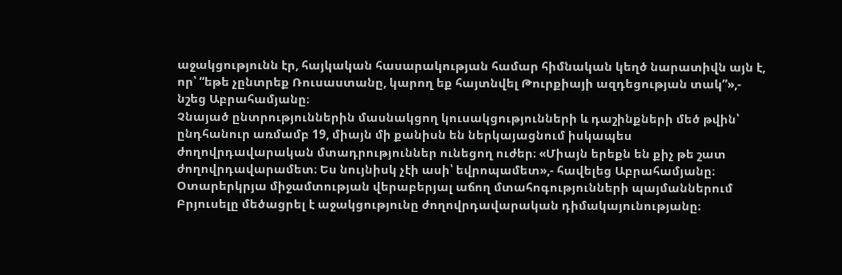աջակցությունն էր, հայկական հասարակության համար հիմնական կեղծ նարատիվն այն է, որ՝ “եթե չընտրեք Ռուսաստանը, կարող եք հայտնվել Թուրքիայի ազդեցության տակ”»,- նշեց Աբրահամյանը։
Չնայած ընտրություններին մասնակցող կուսակցությունների և դաշինքների մեծ թվին՝ ընդհանուր առմամբ 19, միայն մի քանիսն են ներկայացնում իսկապես ժողովրդավարական մտադրություններ ունեցող ուժեր։ «Միայն երեքն են քիչ թե շատ ժողովրդավարամետ։ Ես նույնիսկ չէի ասի՝ եվրոպամետ»,- հավելեց Աբրահամյանը։
Օտարերկրյա միջամտության վերաբերյալ աճող մտահոգությունների պայմաններում Բրյուսելը մեծացրել է աջակցությունը ժողովրդավարական դիմակայունությանը։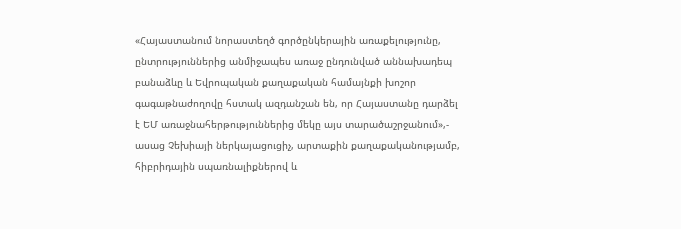«Հայաստանում նորաստեղծ գործընկերային առաքելությունը, ընտրություններից անմիջապես առաջ ընդունված աննախադեպ բանաձևը և Եվրոպական քաղաքական համայնքի խոշոր գագաթնաժողովը հստակ ազդանշան են, որ Հայաստանը դարձել է ԵՄ առաջնահերթություններից մեկը այս տարածաշրջանում»,- ասաց Չեխիայի ներկայացուցիչ, արտաքին քաղաքականությամբ, հիբրիդային սպառնալիքներով և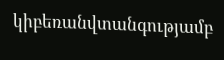կիբեռանվտանգությամբ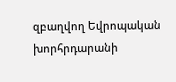զբաղվող Եվրոպական խորհրդարանի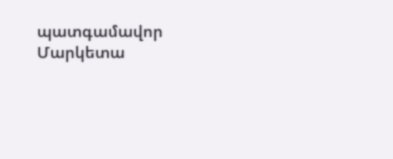պատգամավոր Մարկետա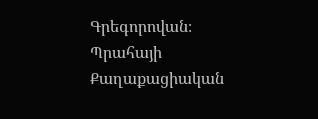Գրեգորովան։
Պրահայի Քաղաքացիական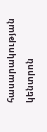հասարակության կենտրոն